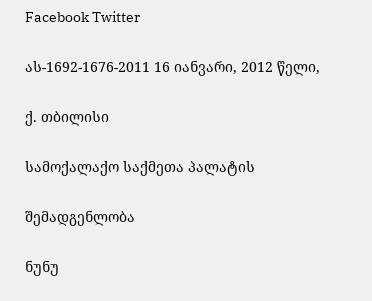Facebook Twitter

ას-1692-1676-2011 16 იანვარი, 2012 წელი,

ქ. თბილისი

სამოქალაქო საქმეთა პალატის

შემადგენლობა

ნუნუ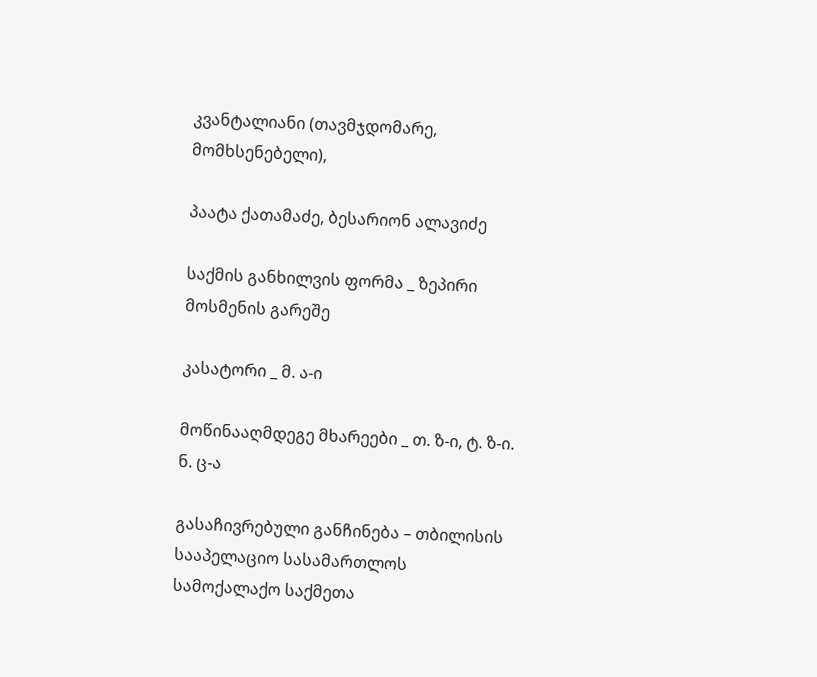კვანტალიანი (თავმჯდომარე, მომხსენებელი),

პაატა ქათამაძე, ბესარიონ ალავიძე

საქმის განხილვის ფორმა _ ზეპირი მოსმენის გარეშე

კასატორი _ მ. ა-ი

მოწინააღმდეგე მხარეები _ თ. ზ-ი, ტ. ზ-ი. ნ. ც-ა

გასაჩივრებული განჩინება – თბილისის სააპელაციო სასამართლოს სამოქალაქო საქმეთა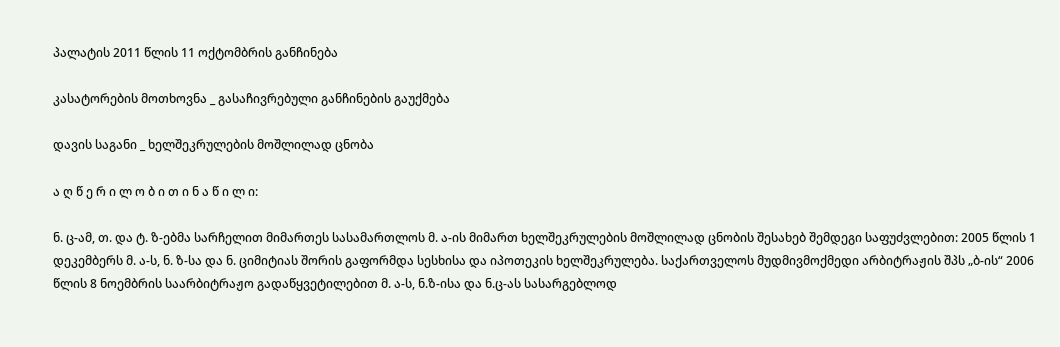პალატის 2011 წლის 11 ოქტომბრის განჩინება

კასატორების მოთხოვნა _ გასაჩივრებული განჩინების გაუქმება

დავის საგანი _ ხელშეკრულების მოშლილად ცნობა

ა ღ წ ე რ ი ლ ო ბ ი თ ი ნ ა წ ი ლ ი:

ნ. ც-ამ, თ. და ტ. ზ-ებმა სარჩელით მიმართეს სასამართლოს მ. ა-ის მიმართ ხელშეკრულების მოშლილად ცნობის შესახებ შემდეგი საფუძვლებით: 2005 წლის 1 დეკემბერს მ. ა-ს, ნ. ზ-სა და ნ. ციმიტიას შორის გაფორმდა სესხისა და იპოთეკის ხელშეკრულება. საქართველოს მუდმივმოქმედი არბიტრაჟის შპს „ბ-ის“ 2006 წლის 8 ნოემბრის საარბიტრაჟო გადაწყვეტილებით მ. ა-ს, ნ.ზ-ისა და ნ.ც-ას სასარგებლოდ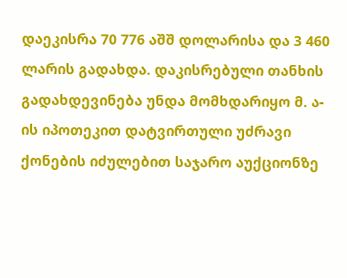დაეკისრა 70 776 აშშ დოლარისა და 3 460 ლარის გადახდა. დაკისრებული თანხის გადახდევინება უნდა მომხდარიყო მ. ა-ის იპოთეკით დატვირთული უძრავი ქონების იძულებით საჯარო აუქციონზე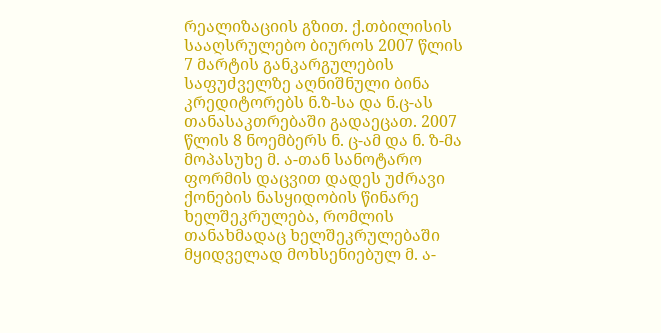რეალიზაციის გზით. ქ.თბილისის სააღსრულებო ბიუროს 2007 წლის 7 მარტის განკარგულების საფუძველზე აღნიშნული ბინა კრედიტორებს ნ.ზ-სა და ნ.ც-ას თანასაკთრებაში გადაეცათ. 2007 წლის 8 ნოემბერს ნ. ც-ამ და ნ. ზ-მა მოპასუხე მ. ა-თან სანოტარო ფორმის დაცვით დადეს უძრავი ქონების ნასყიდობის წინარე ხელშეკრულება, რომლის თანახმადაც ხელშეკრულებაში მყიდველად მოხსენიებულ მ. ა-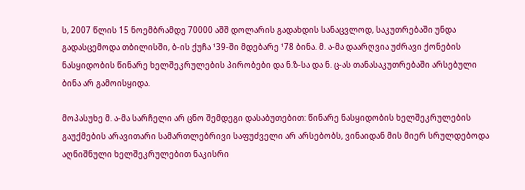ს, 2007 წლის 15 ნოემბრამდე 70000 აშშ დოლარის გადახდის სანაცვლოდ, საკუთრებაში უნდა გადასცემოდა თბილისში, ბ-ის ქუჩა ¹39-ში მდებარე ¹78 ბინა. მ. ა-მა დაარღვია უძრავი ქონების ნასყიდობის წინარე ხელშეკრულების პირობები და ნ.ზ-სა და ნ. ც-ას თანასაკუთრებაში არსებული ბინა არ გამოისყიდა.

მოპასუხე მ. ა-მა სარჩელი არ ცნო შემდეგი დასაბუთებით: წინარე ნასყიდობის ხელშეკრულების გაუქმების არავითარი სამართლებრივი საფუძველი არ არსებობს, ვინაიდან მის მიერ სრულდებოდა აღნიშნული ხელშეკრულებით ნაკისრი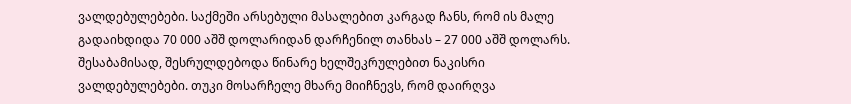ვალდებულებები. საქმეში არსებული მასალებით კარგად ჩანს, რომ ის მალე გადაიხდიდა 70 000 აშშ დოლარიდან დარჩენილ თანხას – 27 000 აშშ დოლარს. შესაბამისად, შესრულდებოდა წინარე ხელშეკრულებით ნაკისრი ვალდებულებები. თუკი მოსარჩელე მხარე მიიჩნევს, რომ დაირღვა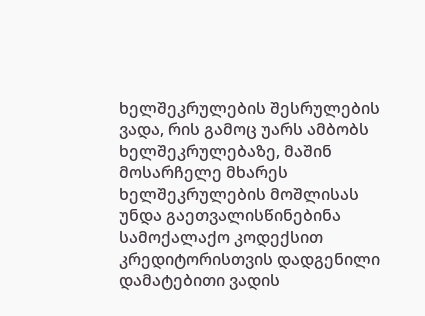ხელშეკრულების შესრულების ვადა, რის გამოც უარს ამბობს ხელშეკრულებაზე, მაშინ მოსარჩელე მხარეს ხელშეკრულების მოშლისას უნდა გაეთვალისწინებინა სამოქალაქო კოდექსით კრედიტორისთვის დადგენილი დამატებითი ვადის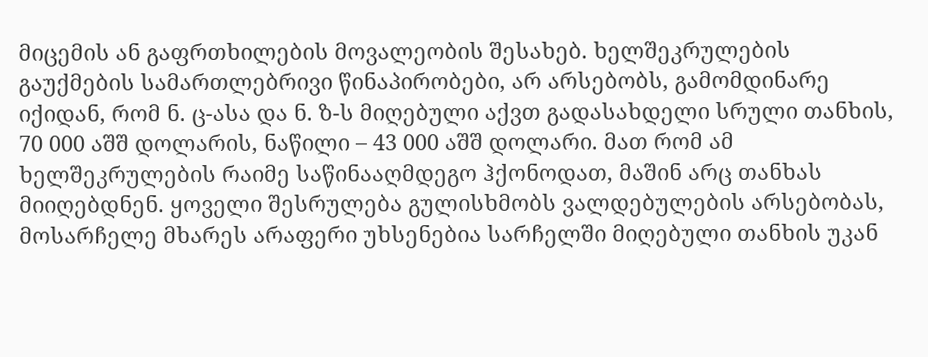მიცემის ან გაფრთხილების მოვალეობის შესახებ. ხელშეკრულების გაუქმების სამართლებრივი წინაპირობები, არ არსებობს, გამომდინარე იქიდან, რომ ნ. ც-ასა და ნ. ზ-ს მიღებული აქვთ გადასახდელი სრული თანხის, 70 000 აშშ დოლარის, ნაწილი – 43 000 აშშ დოლარი. მათ რომ ამ ხელშეკრულების რაიმე საწინააღმდეგო ჰქონოდათ, მაშინ არც თანხას მიიღებდნენ. ყოველი შესრულება გულისხმობს ვალდებულების არსებობას, მოსარჩელე მხარეს არაფერი უხსენებია სარჩელში მიღებული თანხის უკან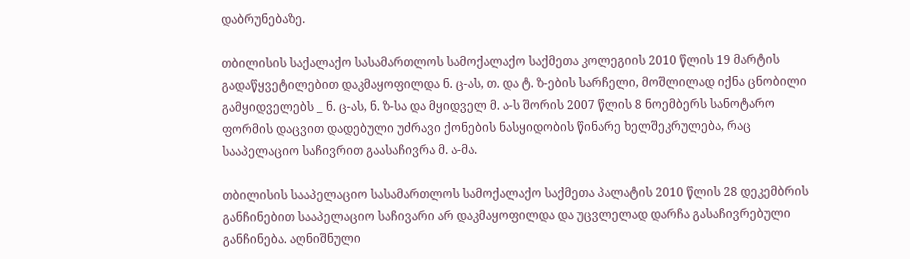დაბრუნებაზე.

თბილისის საქალაქო სასამართლოს სამოქალაქო საქმეთა კოლეგიის 2010 წლის 19 მარტის გადაწყვეტილებით დაკმაყოფილდა ნ. ც-ას, თ. და ტ. ზ-ების სარჩელი, მოშლილად იქნა ცნობილი გამყიდველებს _ ნ. ც-ას, ნ. ზ-სა და მყიდველ მ. ა-ს შორის 2007 წლის 8 ნოემბერს სანოტარო ფორმის დაცვით დადებული უძრავი ქონების ნასყიდობის წინარე ხელშეკრულება, რაც სააპელაციო საჩივრით გაასაჩივრა მ. ა-მა.

თბილისის სააპელაციო სასამართლოს სამოქალაქო საქმეთა პალატის 2010 წლის 28 დეკემბრის განჩინებით სააპელაციო საჩივარი არ დაკმაყოფილდა და უცვლელად დარჩა გასაჩივრებული განჩინება. აღნიშნული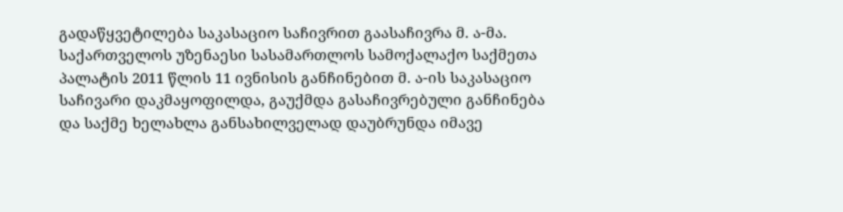გადაწყვეტილება საკასაციო საჩივრით გაასაჩივრა მ. ა-მა. საქართველოს უზენაესი სასამართლოს სამოქალაქო საქმეთა პალატის 2011 წლის 11 ივნისის განჩინებით მ. ა-ის საკასაციო საჩივარი დაკმაყოფილდა, გაუქმდა გასაჩივრებული განჩინება და საქმე ხელახლა განსახილველად დაუბრუნდა იმავე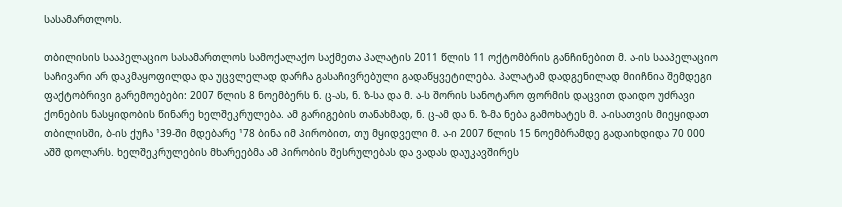სასამართლოს.

თბილისის სააპელაციო სასამართლოს სამოქალაქო საქმეთა პალატის 2011 წლის 11 ოქტომბრის განჩინებით მ. ა-ის სააპელაციო საჩივარი არ დაკმაყოფილდა და უცვლელად დარჩა გასაჩივრებული გადაწყვეტილება. პალატამ დადგენილად მიიჩნია შემდეგი ფაქტობრივი გარემოებები: 2007 წლის 8 ნოემბერს ნ. ც-ას, ნ. ზ-სა და მ. ა-ს შორის სანოტარო ფორმის დაცვით დაიდო უძრავი ქონების ნასყიდობის წინარე ხელშეკრულება. ამ გარიგების თანახმად, ნ. ც-ამ და ნ. ზ-მა ნება გამოხატეს მ. ა-ისათვის მიეყიდათ თბილისში, ბ-ის ქუჩა ¹39-ში მდებარე ¹78 ბინა იმ პირობით, თუ მყიდველი მ. ა-ი 2007 წლის 15 ნოემბრამდე გადაიხდიდა 70 000 აშშ დოლარს. ხელშეკრულების მხარეებმა ამ პირობის შესრულებას და ვადას დაუკავშირეს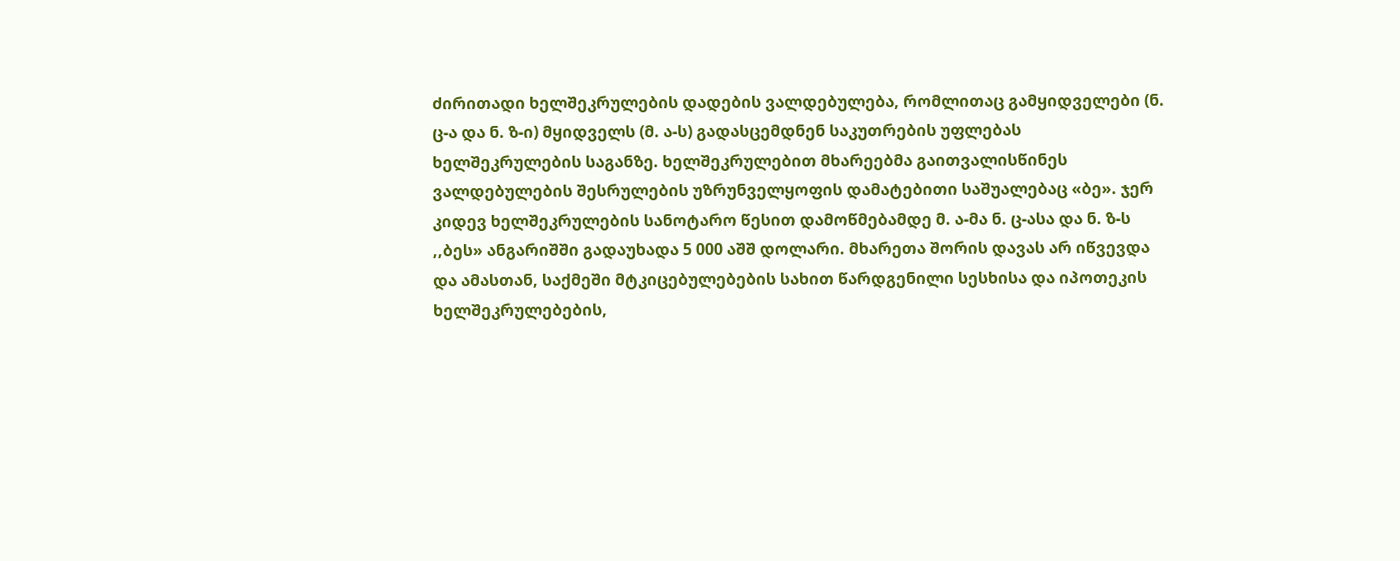ძირითადი ხელშეკრულების დადების ვალდებულება, რომლითაც გამყიდველები (ნ. ც-ა და ნ. ზ-ი) მყიდველს (მ. ა-ს) გადასცემდნენ საკუთრების უფლებას ხელშეკრულების საგანზე. ხელშეკრულებით მხარეებმა გაითვალისწინეს ვალდებულების შესრულების უზრუნველყოფის დამატებითი საშუალებაც «ბე». ჯერ კიდევ ხელშეკრულების სანოტარო წესით დამოწმებამდე მ. ა-მა ნ. ც-ასა და ნ. ზ-ს ,,ბეს» ანგარიშში გადაუხადა 5 000 აშშ დოლარი. მხარეთა შორის დავას არ იწვევდა და ამასთან, საქმეში მტკიცებულებების სახით წარდგენილი სესხისა და იპოთეკის ხელშეკრულებების,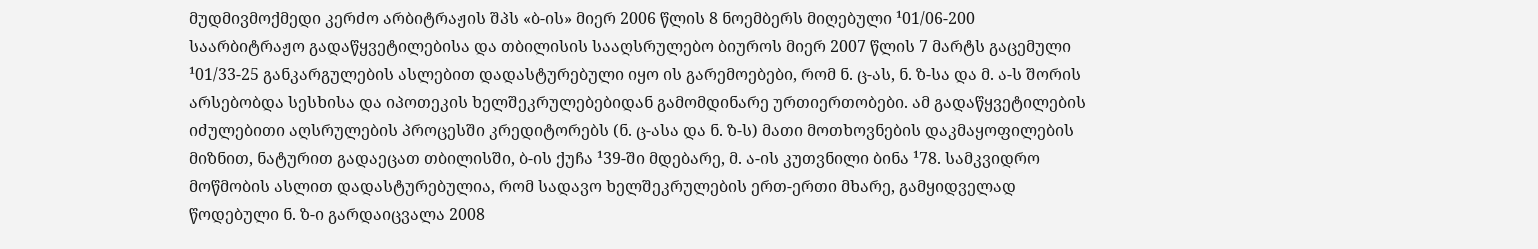მუდმივმოქმედი კერძო არბიტრაჟის შპს «ბ-ის» მიერ 2006 წლის 8 ნოემბერს მიღებული ¹01/06-200 საარბიტრაჟო გადაწყვეტილებისა და თბილისის სააღსრულებო ბიუროს მიერ 2007 წლის 7 მარტს გაცემული ¹01/33-25 განკარგულების ასლებით დადასტურებული იყო ის გარემოებები, რომ ნ. ც-ას, ნ. ზ-სა და მ. ა-ს შორის არსებობდა სესხისა და იპოთეკის ხელშეკრულებებიდან გამომდინარე ურთიერთობები. ამ გადაწყვეტილების იძულებითი აღსრულების პროცესში კრედიტორებს (ნ. ც-ასა და ნ. ზ-ს) მათი მოთხოვნების დაკმაყოფილების მიზნით, ნატურით გადაეცათ თბილისში, ბ-ის ქუჩა ¹39-ში მდებარე, მ. ა-ის კუთვნილი ბინა ¹78. სამკვიდრო მოწმობის ასლით დადასტურებულია, რომ სადავო ხელშეკრულების ერთ-ერთი მხარე, გამყიდველად წოდებული ნ. ზ-ი გარდაიცვალა 2008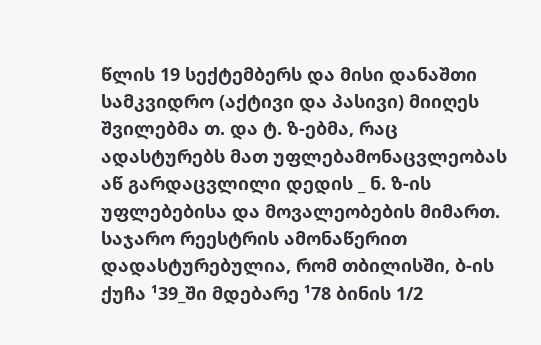წლის 19 სექტემბერს და მისი დანაშთი სამკვიდრო (აქტივი და პასივი) მიიღეს შვილებმა თ. და ტ. ზ-ებმა, რაც ადასტურებს მათ უფლებამონაცვლეობას აწ გარდაცვლილი დედის _ ნ. ზ-ის უფლებებისა და მოვალეობების მიმართ. საჯარო რეესტრის ამონაწერით დადასტურებულია, რომ თბილისში, ბ-ის ქუჩა ¹39_ში მდებარე ¹78 ბინის 1/2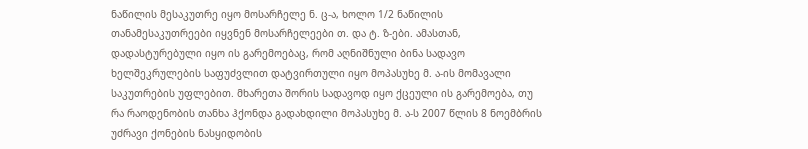ნაწილის მესაკუთრე იყო მოსარჩელე ნ. ც-ა, ხოლო 1/2 ნაწილის თანამესაკუთრეები იყვნენ მოსარჩელეები თ. და ტ. ზ-ები. ამასთან, დადასტურებული იყო ის გარემოებაც, რომ აღნიშნული ბინა სადავო ხელშეკრულების საფუძვლით დატვირთული იყო მოპასუხე მ. ა-ის მომავალი საკუთრების უფლებით. მხარეთა შორის სადავოდ იყო ქცეული ის გარემოება, თუ რა რაოდენობის თანხა ჰქონდა გადახდილი მოპასუხე მ. ა-ს 2007 წლის 8 ნოემბრის უძრავი ქონების ნასყიდობის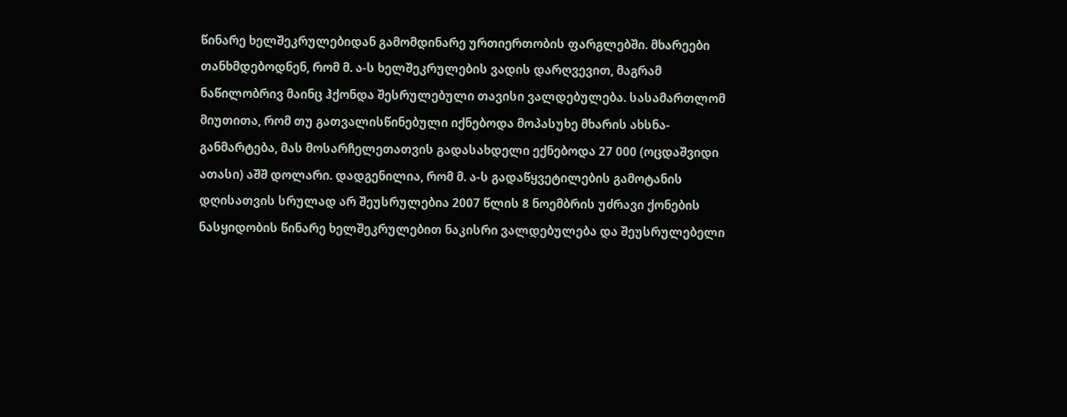წინარე ხელშეკრულებიდან გამომდინარე ურთიერთობის ფარგლებში. მხარეები თანხმდებოდნენ, რომ მ. ა-ს ხელშეკრულების ვადის დარღვევით, მაგრამ ნაწილობრივ მაინც ჰქონდა შესრულებული თავისი ვალდებულება. სასამართლომ მიუთითა, რომ თუ გათვალისწინებული იქნებოდა მოპასუხე მხარის ახსნა-განმარტება, მას მოსარჩელეთათვის გადასახდელი ექნებოდა 27 000 (ოცდაშვიდი ათასი) აშშ დოლარი. დადგენილია, რომ მ. ა-ს გადაწყვეტილების გამოტანის დღისათვის სრულად არ შეუსრულებია 2007 წლის 8 ნოემბრის უძრავი ქონების ნასყიდობის წინარე ხელშეკრულებით ნაკისრი ვალდებულება და შეუსრულებელი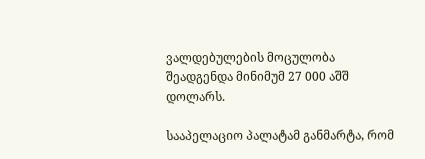ვალდებულების მოცულობა შეადგენდა მინიმუმ 27 000 აშშ დოლარს.

სააპელაციო პალატამ განმარტა, რომ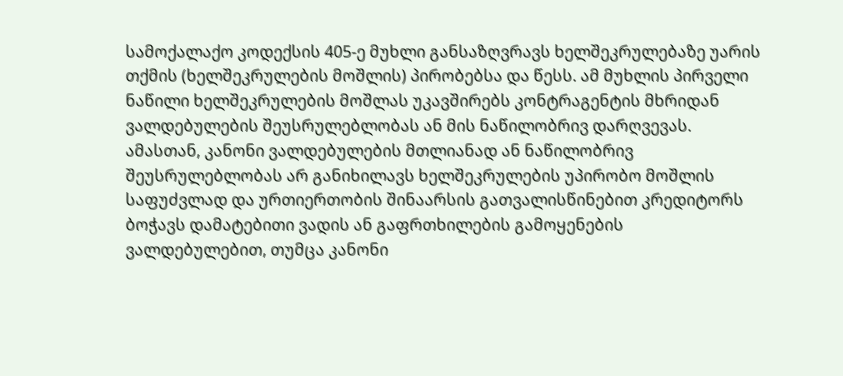სამოქალაქო კოდექსის 405-ე მუხლი განსაზღვრავს ხელშეკრულებაზე უარის თქმის (ხელშეკრულების მოშლის) პირობებსა და წესს. ამ მუხლის პირველი ნაწილი ხელშეკრულების მოშლას უკავშირებს კონტრაგენტის მხრიდან ვალდებულების შეუსრულებლობას ან მის ნაწილობრივ დარღვევას. ამასთან, კანონი ვალდებულების მთლიანად ან ნაწილობრივ შეუსრულებლობას არ განიხილავს ხელშეკრულების უპირობო მოშლის საფუძვლად და ურთიერთობის შინაარსის გათვალისწინებით კრედიტორს ბოჭავს დამატებითი ვადის ან გაფრთხილების გამოყენების ვალდებულებით, თუმცა კანონი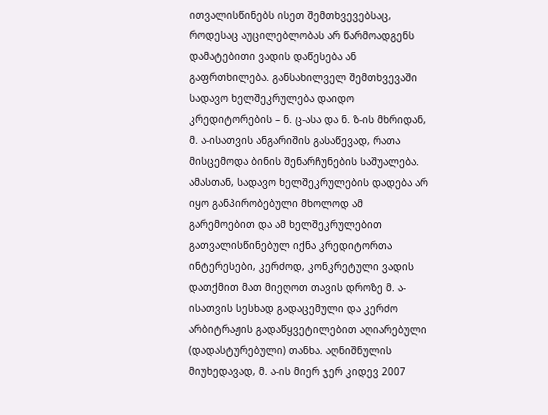ითვალისწინებს ისეთ შემთხვევებსაც, როდესაც აუცილებლობას არ წარმოადგენს დამატებითი ვადის დაწესება ან გაფრთხილება. განსახილველ შემთხვევაში სადავო ხელშეკრულება დაიდო კრედიტორების – ნ. ც-ასა და ნ. ზ-ის მხრიდან, მ. ა-ისათვის ანგარიშის გასაწევად, რათა მისცემოდა ბინის შენარჩუნების საშუალება. ამასთან, სადავო ხელშეკრულების დადება არ იყო განპირობებული მხოლოდ ამ გარემოებით და ამ ხელშეკრულებით გათვალისწინებულ იქნა კრედიტორთა ინტერესები, კერძოდ, კონკრეტული ვადის დათქმით მათ მიეღოთ თავის დროზე მ. ა-ისათვის სესხად გადაცემული და კერძო არბიტრაჟის გადაწყვეტილებით აღიარებული (დადასტურებული) თანხა. აღნიშნულის მიუხედავად, მ. ა-ის მიერ ჯერ კიდევ 2007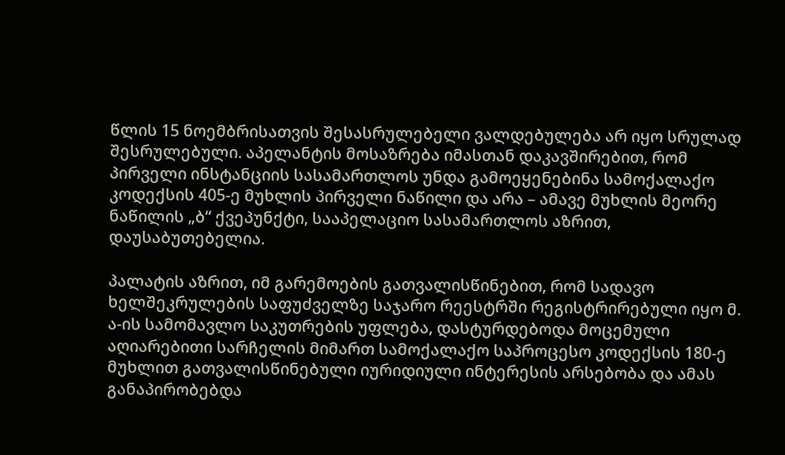წლის 15 ნოემბრისათვის შესასრულებელი ვალდებულება არ იყო სრულად შესრულებული. აპელანტის მოსაზრება იმასთან დაკავშირებით, რომ პირველი ინსტანციის სასამართლოს უნდა გამოეყენებინა სამოქალაქო კოდექსის 405-ე მუხლის პირველი ნაწილი და არა – ამავე მუხლის მეორე ნაწილის „ბ“ ქვეპუნქტი, სააპელაციო სასამართლოს აზრით, დაუსაბუთებელია.

პალატის აზრით, იმ გარემოების გათვალისწინებით, რომ სადავო ხელშეკრულების საფუძველზე საჯარო რეესტრში რეგისტრირებული იყო მ. ა-ის სამომავლო საკუთრების უფლება, დასტურდებოდა მოცემული აღიარებითი სარჩელის მიმართ სამოქალაქო საპროცესო კოდექსის 180-ე მუხლით გათვალისწინებული იურიდიული ინტერესის არსებობა და ამას განაპირობებდა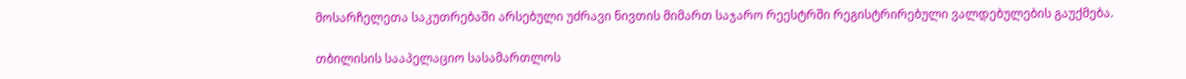მოსარჩელეთა საკუთრებაში არსებული უძრავი ნივთის მიმართ საჯარო რეესტრში რეგისტრირებული ვალდებულების გაუქმება.

თბილისის სააპელაციო სასამართლოს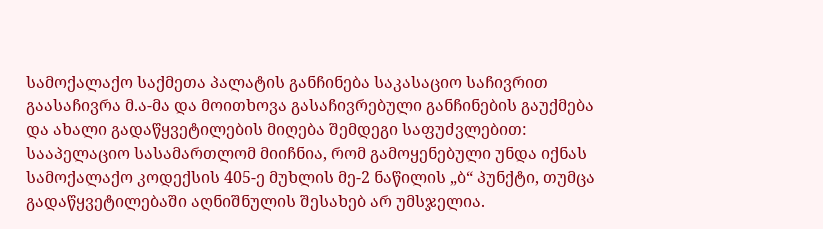სამოქალაქო საქმეთა პალატის განჩინება საკასაციო საჩივრით გაასაჩივრა მ.ა-მა და მოითხოვა გასაჩივრებული განჩინების გაუქმება და ახალი გადაწყვეტილების მიღება შემდეგი საფუძვლებით: სააპელაციო სასამართლომ მიიჩნია, რომ გამოყენებული უნდა იქნას სამოქალაქო კოდექსის 405-ე მუხლის მე-2 ნაწილის „ბ“ პუნქტი, თუმცა გადაწყვეტილებაში აღნიშნულის შესახებ არ უმსჯელია.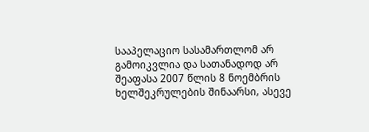სააპელაციო სასამართლომ არ გამოიკვლია და სათანადოდ არ შეაფასა 2007 წლის 8 ნოემბრის ხელშეკრულების შინაარსი, ასევე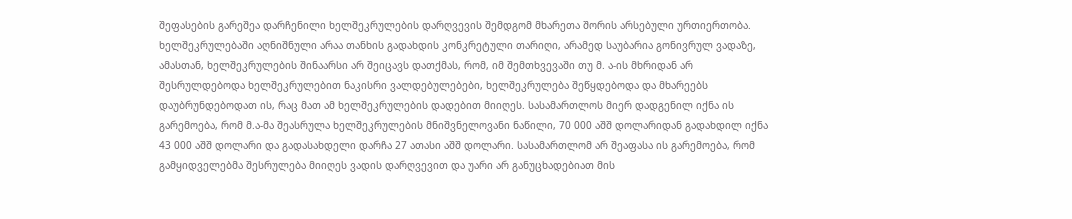შეფასების გარეშეა დარჩენილი ხელშეკრულების დარღვევის შემდგომ მხარეთა შორის არსებული ურთიერთობა. ხელშეკრულებაში აღნიშნული არაა თანხის გადახდის კონკრეტული თარიღი, არამედ საუბარია გონივრულ ვადაზე, ამასთან, ხელშეკრულების შინაარსი არ შეიცავს დათქმას, რომ, იმ შემთხვევაში თუ მ. ა-ის მხრიდან არ შესრულდებოდა ხელშეკრულებით ნაკისრი ვალდებულებები, ხელშეკრულება შეწყდებოდა და მხარეებს დაუბრუნდებოდათ ის, რაც მათ ამ ხელშეკრულების დადებით მიიღეს. სასამართლოს მიერ დადგენილ იქნა ის გარემოება, რომ მ.ა-მა შეასრულა ხელშეკრულების მნიშვნელოვანი ნაწილი, 70 000 აშშ დოლარიდან გადახდილ იქნა 43 000 აშშ დოლარი და გადასახდელი დარჩა 27 ათასი აშშ დოლარი. სასამართლომ არ შეაფასა ის გარემოება, რომ გამყიდველებმა შესრულება მიიღეს ვადის დარღვევით და უარი არ განუცხადებიათ მის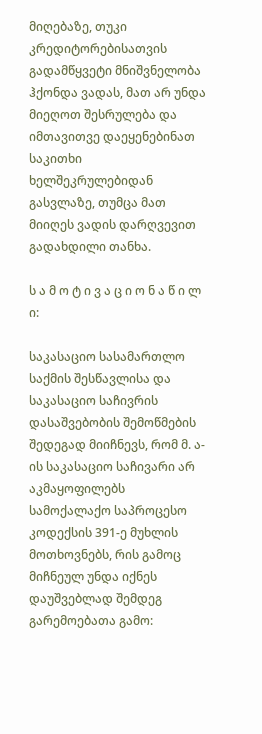მიღებაზე, თუკი კრედიტორებისათვის გადამწყვეტი მნიშვნელობა ჰქონდა ვადას, მათ არ უნდა მიეღოთ შესრულება და იმთავითვე დაეყენებინათ საკითხი ხელშეკრულებიდან გასვლაზე, თუმცა მათ მიიღეს ვადის დარღვევით გადახდილი თანხა.

ს ა მ ო ტ ი ვ ა ც ი ო ნ ა წ ი ლ ი:

საკასაციო სასამართლო საქმის შესწავლისა და საკასაციო საჩივრის დასაშვებობის შემოწმების შედეგად მიიჩნევს, რომ მ. ა-ის საკასაციო საჩივარი არ აკმაყოფილებს სამოქალაქო საპროცესო კოდექსის 391-ე მუხლის მოთხოვნებს, რის გამოც მიჩნეულ უნდა იქნეს დაუშვებლად შემდეგ გარემოებათა გამო: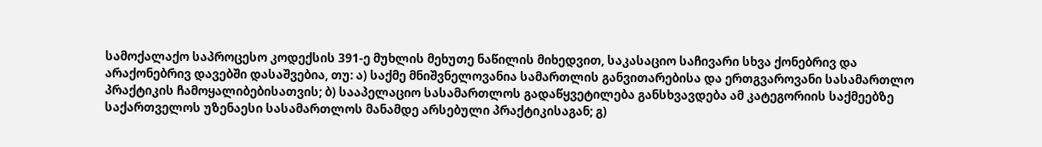სამოქალაქო საპროცესო კოდექსის 391-ე მუხლის მეხუთე ნაწილის მიხედვით, საკასაციო საჩივარი სხვა ქონებრივ და არაქონებრივ დავებში დასაშვებია, თუ: ა) საქმე მნიშვნელოვანია სამართლის განვითარებისა და ერთგვაროვანი სასამართლო პრაქტიკის ჩამოყალიბებისათვის; ბ) სააპელაციო სასამართლოს გადაწყვეტილება განსხვავდება ამ კატეგორიის საქმეებზე საქართველოს უზენაესი სასამართლოს მანამდე არსებული პრაქტიკისაგან; გ)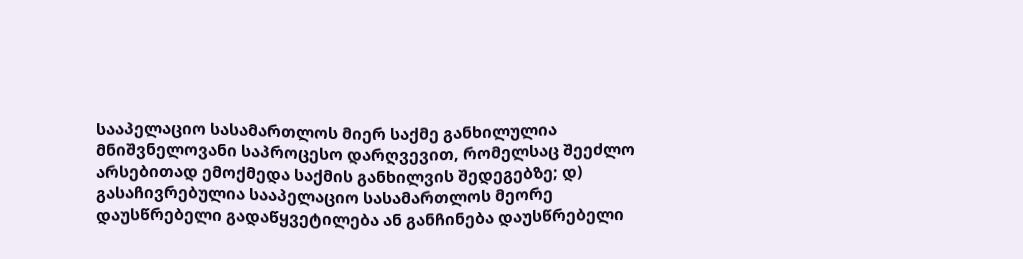სააპელაციო სასამართლოს მიერ საქმე განხილულია მნიშვნელოვანი საპროცესო დარღვევით, რომელსაც შეეძლო არსებითად ემოქმედა საქმის განხილვის შედეგებზე; დ) გასაჩივრებულია სააპელაციო სასამართლოს მეორე დაუსწრებელი გადაწყვეტილება ან განჩინება დაუსწრებელი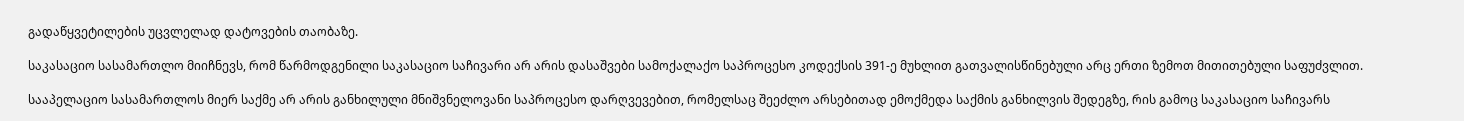გადაწყვეტილების უცვლელად დატოვების თაობაზე.

საკასაციო სასამართლო მიიჩნევს, რომ წარმოდგენილი საკასაციო საჩივარი არ არის დასაშვები სამოქალაქო საპროცესო კოდექსის 391-ე მუხლით გათვალისწინებული არც ერთი ზემოთ მითითებული საფუძვლით.

სააპელაციო სასამართლოს მიერ საქმე არ არის განხილული მნიშვნელოვანი საპროცესო დარღვევებით, რომელსაც შეეძლო არსებითად ემოქმედა საქმის განხილვის შედეგზე, რის გამოც საკასაციო საჩივარს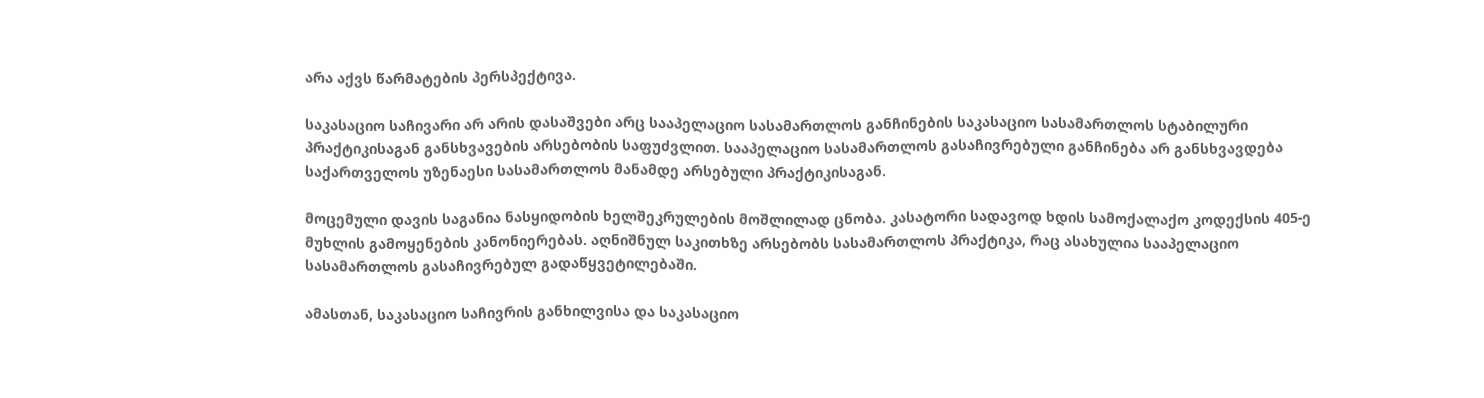არა აქვს წარმატების პერსპექტივა.

საკასაციო საჩივარი არ არის დასაშვები არც სააპელაციო სასამართლოს განჩინების საკასაციო სასამართლოს სტაბილური პრაქტიკისაგან განსხვავების არსებობის საფუძვლით. სააპელაციო სასამართლოს გასაჩივრებული განჩინება არ განსხვავდება საქართველოს უზენაესი სასამართლოს მანამდე არსებული პრაქტიკისაგან.

მოცემული დავის საგანია ნასყიდობის ხელშეკრულების მოშლილად ცნობა. კასატორი სადავოდ ხდის სამოქალაქო კოდექსის 405-ე მუხლის გამოყენების კანონიერებას. აღნიშნულ საკითხზე არსებობს სასამართლოს პრაქტიკა, რაც ასახულია სააპელაციო სასამართლოს გასაჩივრებულ გადაწყვეტილებაში.

ამასთან, საკასაციო საჩივრის განხილვისა და საკასაციო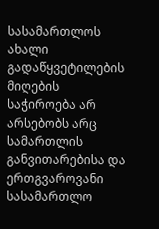სასამართლოს ახალი გადაწყვეტილების მიღების საჭიროება არ არსებობს არც სამართლის განვითარებისა და ერთგვაროვანი სასამართლო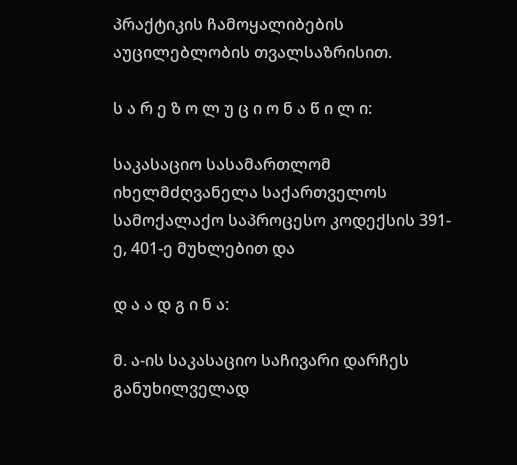პრაქტიკის ჩამოყალიბების აუცილებლობის თვალსაზრისით.

ს ა რ ე ზ ო ლ უ ც ი ო ნ ა წ ი ლ ი:

საკასაციო სასამართლომ იხელმძღვანელა საქართველოს სამოქალაქო საპროცესო კოდექსის 391-ე, 401-ე მუხლებით და

დ ა ა დ გ ი ნ ა:

მ. ა-ის საკასაციო საჩივარი დარჩეს განუხილველად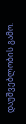დაუშვებლობის გამო.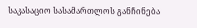საკასაციო სასამართლოს განჩინება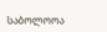საბოლოოა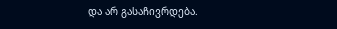და არ გასაჩივრდება.